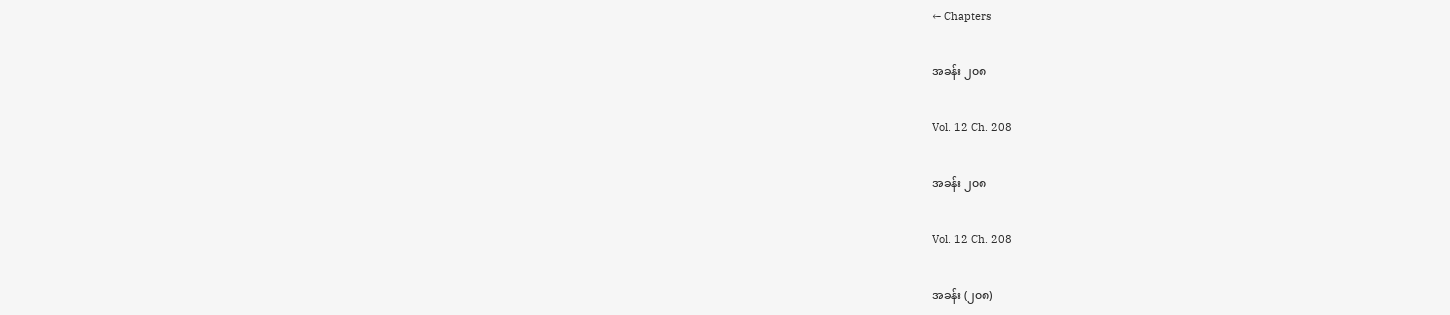← Chapters

အခန်း ၂၀၈

Vol. 12 Ch. 208

အခန်း ၂၀၈

Vol. 12 Ch. 208

အခန်း (၂၀၈)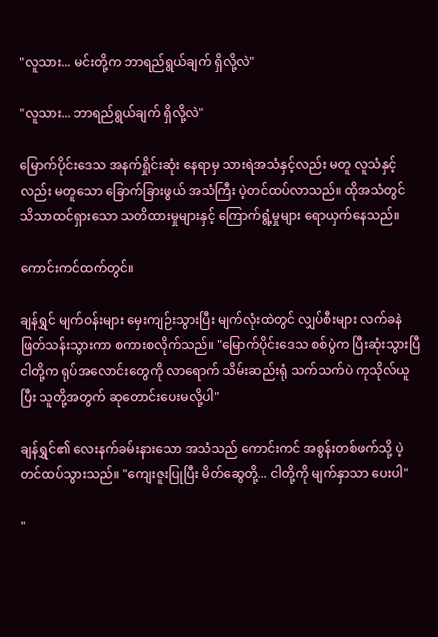"လူသား... မင်းတို့က ဘာရည်ရွယ်ချက် ရှိလို့လဲ"

"လူသား... ဘာရည်ရွယ်ချက် ရှိလို့လဲ"

မြောက်ပိုင်းဒေသ အနက်ရှိုင်းဆုံး နေရာမှ သားရဲအသံနှင့်လည်း မတူ လူသံနှင့်လည်း မတူသော ခြောက်ခြားဖွယ် အသံကြီး ပဲ့တင်ထပ်လာသည်။ ထိုအသံတွင် သိသာထင်ရှားသော သတိထားမှုများနှင့် ကြောက်ရွံ့မှုများ ရောယှက်နေသည်။

ကောင်းကင်ထက်တွင်။

ချန်ရွှင် မျက်ဝန်းများ မှေးကျဉ်းသွားပြီး မျက်လုံးထဲတွင် လျှပ်စီးများ လက်ခနဲ ဖြတ်သန်းသွားကာ စကားစလိုက်သည်။ "မြောက်ပိုင်းဒေသ စစ်ပွဲက ပြီးဆုံးသွားပြီ ငါတို့က ရုပ်အလောင်းတွေကို လာရောက် သိမ်းဆည်းရုံ သက်သက်ပဲ ကုသိုလ်ယူပြီး သူတို့အတွက် ဆုတောင်းပေးမလို့ပါ"

ချန်ရွှင်၏ လေးနက်ခမ်းနားသော အသံသည် ကောင်းကင် အစွန်းတစ်ဖက်သို့ ပဲ့တင်ထပ်သွားသည်။ "ကျေးဇူးပြုပြီး မိတ်ဆွေတို့... ငါတို့ကို မျက်နှာသာ ပေးပါ"

"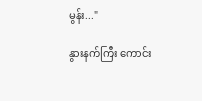မွန်း..."

နွားနက်ကြီး ကောင်း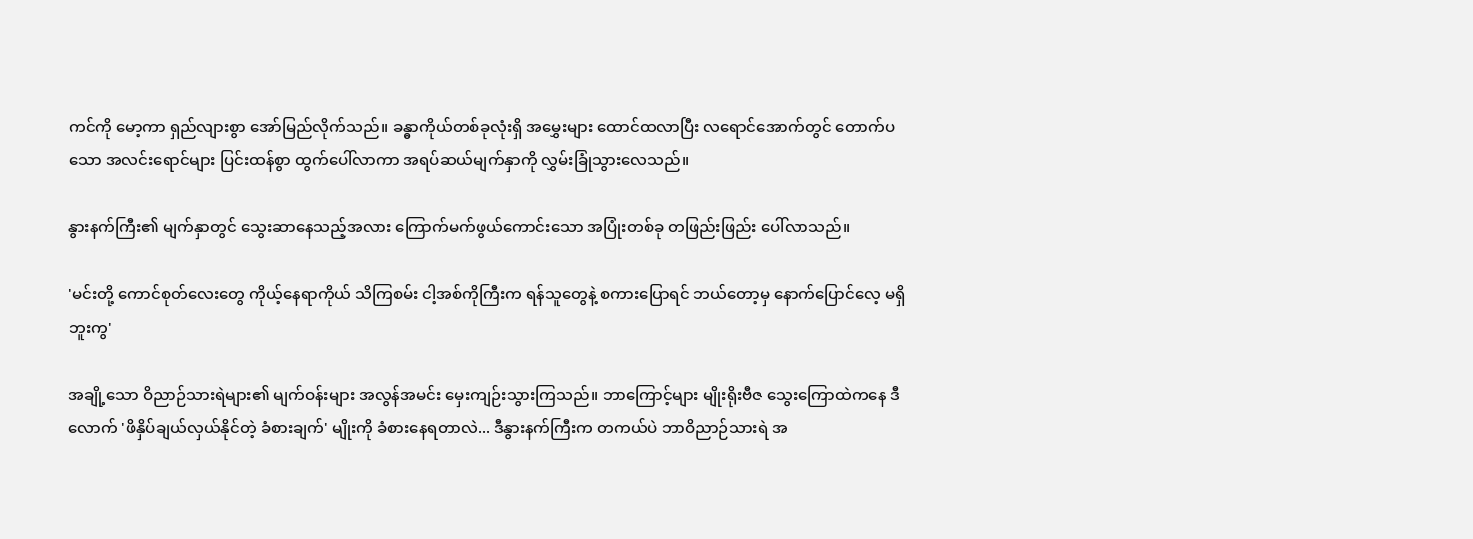ကင်ကို မော့ကာ ရှည်လျားစွာ အော်မြည်လိုက်သည်။ ခန္ဓာကိုယ်တစ်ခုလုံးရှိ အမွှေးများ ထောင်ထလာပြီး လရောင်အောက်တွင် တောက်ပသော အလင်းရောင်များ ပြင်းထန်စွာ ထွက်ပေါ်လာကာ အရပ်ဆယ်မျက်နှာကို လွှမ်းခြုံသွားလေသည်။

နွားနက်ကြီး၏ မျက်နှာတွင် သွေးဆာနေသည့်အလား ကြောက်မက်ဖွယ်ကောင်းသော အပြုံးတစ်ခု တဖြည်းဖြည်း ပေါ်လာသည်။

'မင်းတို့ ကောင်စုတ်လေးတွေ ကိုယ့်နေရာကိုယ် သိကြစမ်း ငါ့အစ်ကိုကြီးက ရန်သူတွေနဲ့ စကားပြောရင် ဘယ်တော့မှ နောက်ပြောင်လေ့ မရှိဘူးကွ'

အချို့သော ဝိညာဉ်သားရဲများ၏ မျက်ဝန်းများ အလွန်အမင်း မှေးကျဉ်းသွားကြသည်။ ဘာကြောင့်များ မျိုးရိုးဗီဇ သွေးကြောထဲကနေ ဒီလောက် 'ဖိနှိပ်ချယ်လှယ်နိုင်တဲ့ ခံစားချက်' မျိုးကို ခံစားနေရတာလဲ... ဒီနွားနက်ကြီးက တကယ်ပဲ ဘာဝိညာဉ်သားရဲ အ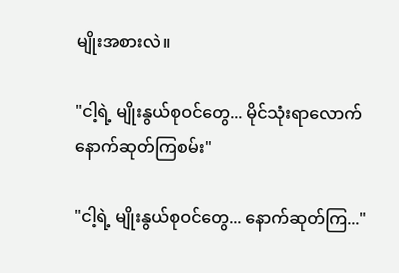မျိုးအစားလဲ။

"ငါ့ရဲ့ မျိုးနွယ်စုဝင်တွေ... မိုင်သုံးရာလောက် နောက်ဆုတ်ကြစမ်း"

"ငါ့ရဲ့ မျိုးနွယ်စုဝင်တွေ... နောက်ဆုတ်ကြ..."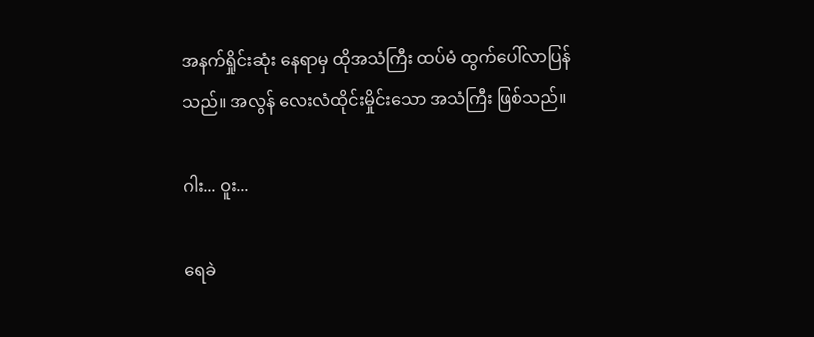အနက်ရှိုင်းဆုံး နေရာမှ ထိုအသံကြီး ထပ်မံ ထွက်ပေါ်လာပြန်သည်။ အလွန် လေးလံထိုင်းမှိုင်းသော အသံကြီး ဖြစ်သည်။

ဂါး... ဝူး...

ရေခဲ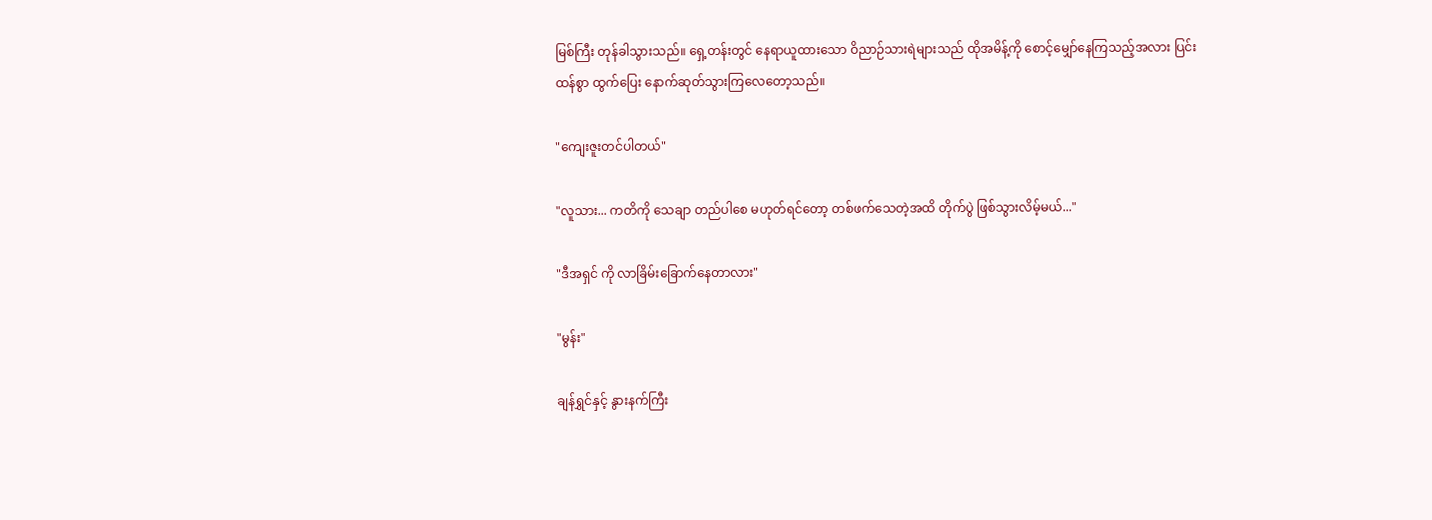မြစ်ကြီး တုန်ခါသွားသည်။ ရှေ့တန်းတွင် နေရာယူထားသော ဝိညာဉ်သားရဲများသည် ထိုအမိန့်ကို စောင့်မျှော်နေကြသည့်အလား ပြင်းထန်စွာ ထွက်ပြေး နောက်ဆုတ်သွားကြလေတော့သည်။

"ကျေးဇူးတင်ပါတယ်"

"လူသား... ကတိကို သေချာ တည်ပါစေ မဟုတ်ရင်တော့ တစ်ဖက်သေတဲ့အထိ တိုက်ပွဲ ဖြစ်သွားလိမ့်မယ်..."

"ဒီအရှင် ကို လာခြိမ်းခြောက်နေတာလား"

"မွန်း"

ချန်ရွှင်နှင့် နွားနက်ကြီး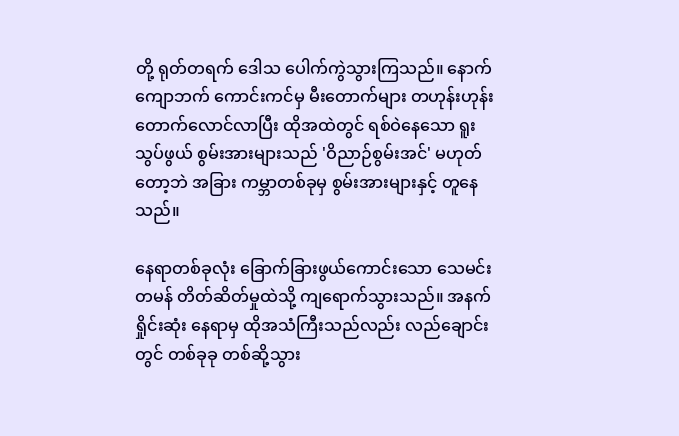တို့ ရုတ်တရက် ဒေါသ ပေါက်ကွဲသွားကြသည်။ နောက်ကျောဘက် ကောင်းကင်မှ မီးတောက်များ တဟုန်းဟုန်း တောက်လောင်လာပြီး ထိုအထဲတွင် ရစ်ဝဲနေသော ရူးသွပ်ဖွယ် စွမ်းအားများသည် 'ဝိညာဉ်စွမ်းအင်' မဟုတ်တော့ဘဲ အခြား ကမ္ဘာတစ်ခုမှ စွမ်းအားများနှင့် တူနေသည်။

နေရာတစ်ခုလုံး ခြောက်ခြားဖွယ်ကောင်းသော သေမင်းတမန် တိတ်ဆိတ်မှုထဲသို့ ကျရောက်သွားသည်။ အနက်ရှိုင်းဆုံး နေရာမှ ထိုအသံကြီးသည်လည်း လည်ချောင်းတွင် တစ်ခုခု တစ်ဆို့သွား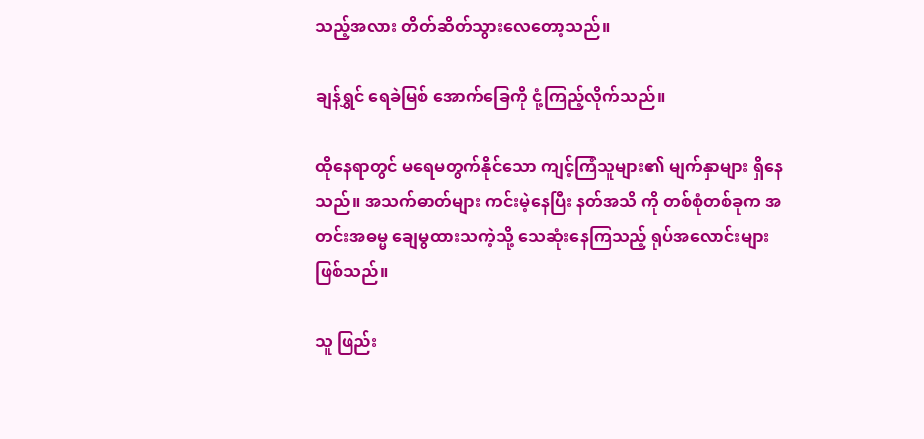သည့်အလား တိတ်ဆိတ်သွားလေတော့သည်။

ချန်ရွှင် ရေခဲမြစ် အောက်ခြေကို ငုံ့ကြည့်လိုက်သည်။

ထိုနေရာတွင် မရေမတွက်နိုင်သော ကျင့်ကြံသူများ၏ မျက်နှာများ ရှိနေသည်။ အသက်ဓာတ်များ ကင်းမဲ့နေပြီး နတ်အသိ ကို တစ်စုံတစ်ခုက အတင်းအဓမ္မ ချေမွထားသကဲ့သို့ သေဆုံးနေကြသည့် ရုပ်အလောင်းများ ဖြစ်သည်။

သူ ဖြည်း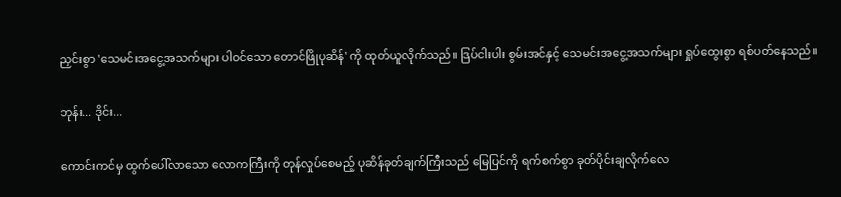ညှင်းစွာ 'သေမင်းအငွေ့အသက်များ ပါဝင်သော တောင်ဖြိုပုဆိန်' ကို ထုတ်ယူလိုက်သည်။ ဒြပ်ငါးပါး စွမ်းအင်နှင့် သေမင်းအငွေ့အသက်များ ရှုပ်ထွေးစွာ ရစ်ပတ်နေသည်။

ဘုန်း... ဒိုင်း...

ကောင်းကင်မှ ထွက်ပေါ်လာသော လောကကြီးကို တုန်လှုပ်စေမည့် ပုဆိန်ခုတ်ချက်ကြီးသည် မြေပြင်ကို ရက်စက်စွာ ခုတ်ပိုင်းချလိုက်လေ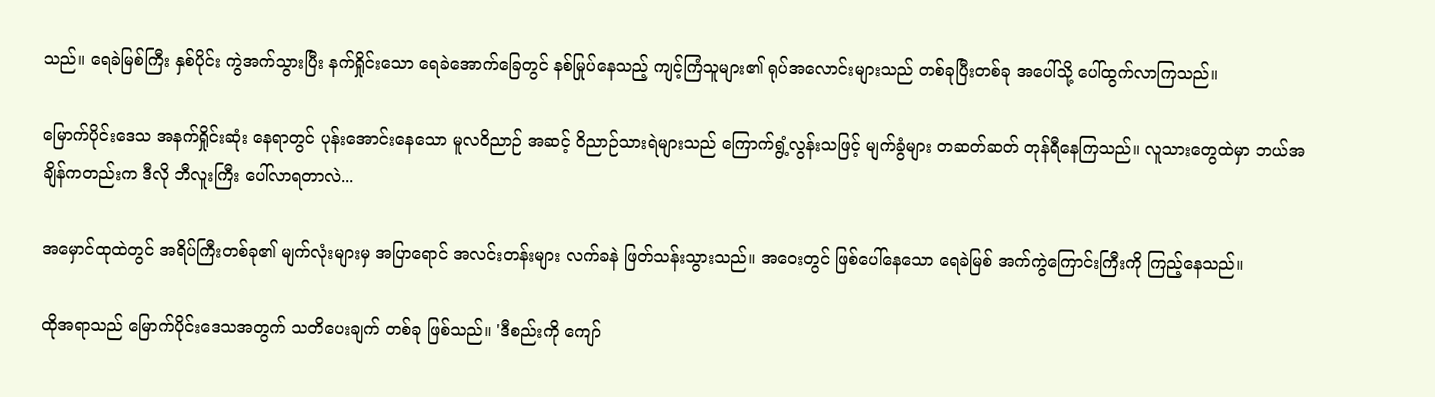သည်။ ရေခဲမြစ်ကြီး နှစ်ပိုင်း ကွဲအက်သွားပြီး နက်ရှိုင်းသော ရေခဲအောက်ခြေတွင် နစ်မြုပ်နေသည့် ကျင့်ကြံသူများ၏ ရုပ်အလောင်းများသည် တစ်ခုပြီးတစ်ခု အပေါ်သို့ ပေါ်ထွက်လာကြသည်။

မြောက်ပိုင်းဒေသ အနက်ရှိုင်းဆုံး နေရာတွင် ပုန်းအောင်းနေသော မူလဝိညာဉ် အဆင့် ဝိညာဉ်သားရဲများသည် ကြောက်ရွံ့လွန်းသဖြင့် မျက်ခွံများ တဆတ်ဆတ် တုန်ရီနေကြသည်။ လူသားတွေထဲမှာ ဘယ်အချိန်ကတည်းက ဒီလို ဘီလူးကြီး ပေါ်လာရတာလဲ...

အမှောင်ထုထဲတွင် အရိပ်ကြီးတစ်ခု၏ မျက်လုံးများမှ အပြာရောင် အလင်းတန်းများ လက်ခနဲ ဖြတ်သန်းသွားသည်။ အဝေးတွင် ဖြစ်ပေါ်နေသော ရေခဲမြစ် အက်ကွဲကြောင်းကြီးကို ကြည့်နေသည်။

ထိုအရာသည် မြောက်ပိုင်းဒေသအတွက် သတိပေးချက် တစ်ခု ဖြစ်သည်။ 'ဒီစည်းကို ကျော်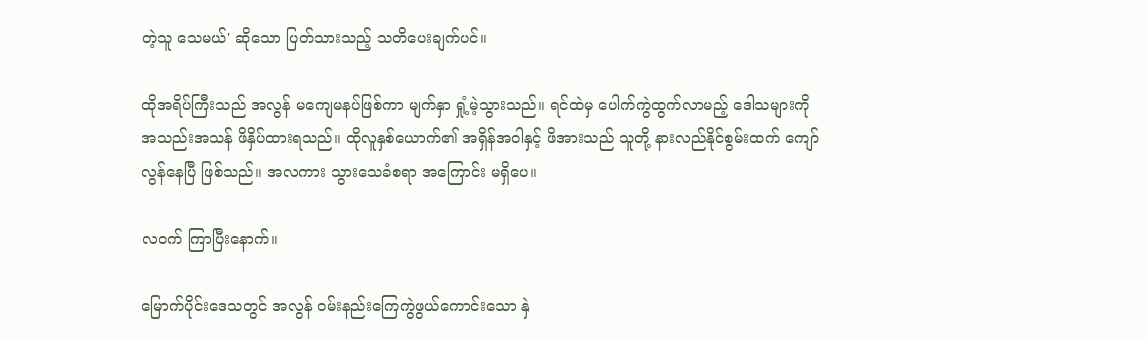တဲ့သူ သေမယ်' ဆိုသော ပြတ်သားသည့် သတိပေးချက်ပင်။

ထိုအရိပ်ကြီးသည် အလွန် မကျေမနပ်ဖြစ်ကာ မျက်နှာ ရှုံ့မဲ့သွားသည်။ ရင်ထဲမှ ပေါက်ကွဲထွက်လာမည့် ဒေါသများကို အသည်းအသန် ဖိနှိပ်ထားရသည်။ ထိုလူနှစ်ယောက်၏ အရှိန်အဝါနှင့် ဖိအားသည် သူတို့ နားလည်နိုင်စွမ်းထက် ကျော်လွန်နေပြီ ဖြစ်သည်။ အလကား သွားသေခံစရာ အကြောင်း မရှိပေ။

လဝက် ကြာပြီးနောက်။

မြောက်ပိုင်းဒေသတွင် အလွန် ဝမ်းနည်းကြေကွဲဖွယ်ကောင်းသော နှဲ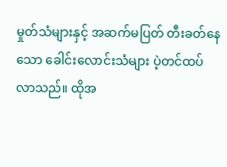မှုတ်သံများနှင့် အဆက်မပြတ် တီးခတ်နေသော ခေါင်းလောင်းသံများ ပဲ့တင်ထပ်လာသည်။ ထိုအ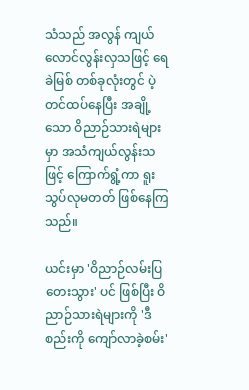သံသည် အလွန် ကျယ်လောင်လွန်းလှသဖြင့် ရေခဲမြစ် တစ်ခုလုံးတွင် ပဲ့တင်ထပ်နေပြီး အချို့သော ဝိညာဉ်သားရဲများမှာ အသံကျယ်လွန်းသဖြင့် ကြောက်ရွံ့ကာ ရူးသွပ်လုမတတ် ဖြစ်နေကြသည်။

ယင်းမှာ 'ဝိညာဉ်လမ်းပြ တေးသွား' ပင် ဖြစ်ပြီး ဝိညာဉ်သားရဲများကို 'ဒီစည်းကို ကျော်လာခဲ့စမ်း'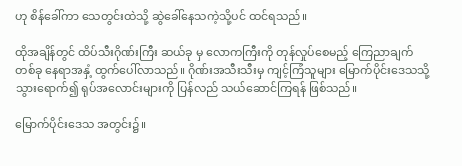ဟု စိန်ခေါ်ကာ သေတွင်းထဲသို့ ဆွဲခေါ်နေသကဲ့သို့ပင် ထင်ရသည်။

ထိုအချိန်တွင် ထိပ်သီးဂိုဏ်းကြီး ဆယ်ခု မှ လောကကြီးကို တုန်လှုပ်စေမည့် ကြေညာချက် တစ်ခု နေရာအနှံ့ ထွက်ပေါ်လာသည်။ ဂိုဏ်းအသီးသီးမှ ကျင့်ကြံသူများ မြောက်ပိုင်းဒေသသို့ သွားရောက်၍ ရုပ်အလောင်းများကို ပြန်လည် သယ်ဆောင်ကြရန် ဖြစ်သည်။

မြောက်ပိုင်းဒေသ အတွင်း၌။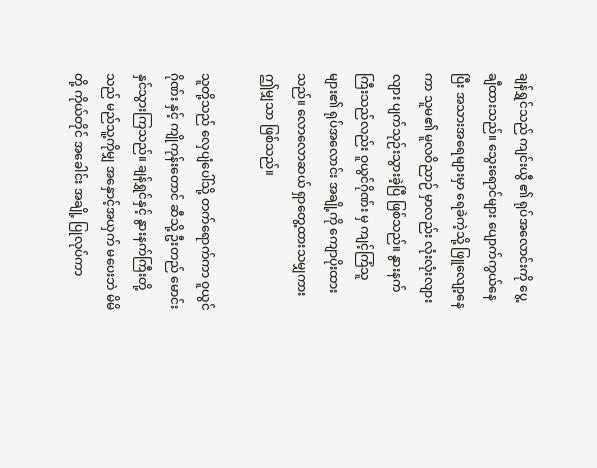ချန်ရွှင်သည် ကျင်းယွီ ၏ ရုပ်အလောင်းကို ပွေ့ချီထားသည်။ သွေးရောင်များ ပျောက်ကွယ်နေပြီး အသားအရေများမှာ ရေခဲကဲ့သို့ ဖြူလျော့နေကာ သူမ၏ မူလဝိညာဉ် မှာလည်း လုံးလုံးလျားလျား ပျက်သုဉ်းသွားခဲ့ပြီ ဖြစ်သည်။ နွားနက်ကြီးသည်လည်း ဝူယွင်ဂိုဏ်း မှ ကျင့်ကြံသူများ၏ ရုပ်အလောင်း အချို့ကို ကျောပိုးထားသည်။ လောလောဆယ် ရှာတွေ့ထားသမျှကား ဤမျှသာ ဖြစ်သည်။

သူတို့သည် လှေပျံပေါ်သို့ တက်ရောက်ကာ ဝူယွင်ဂိုဏ်း နှင့် ကျိုကုန်းတောင် ဆီသို့ ဦးတည် မောင်းနှင်သွားကြသည်။ ချန်ရွှင်နှင့် နွားနက်ကြီးတို့သည် မည်သူ့ကိုမျှ အနှောင့်အယှက် မပေးဘဲ မိမိတို့ ကိုယ်တိုင် အခေါင်း အချို့ ပြုလုပ်ကာ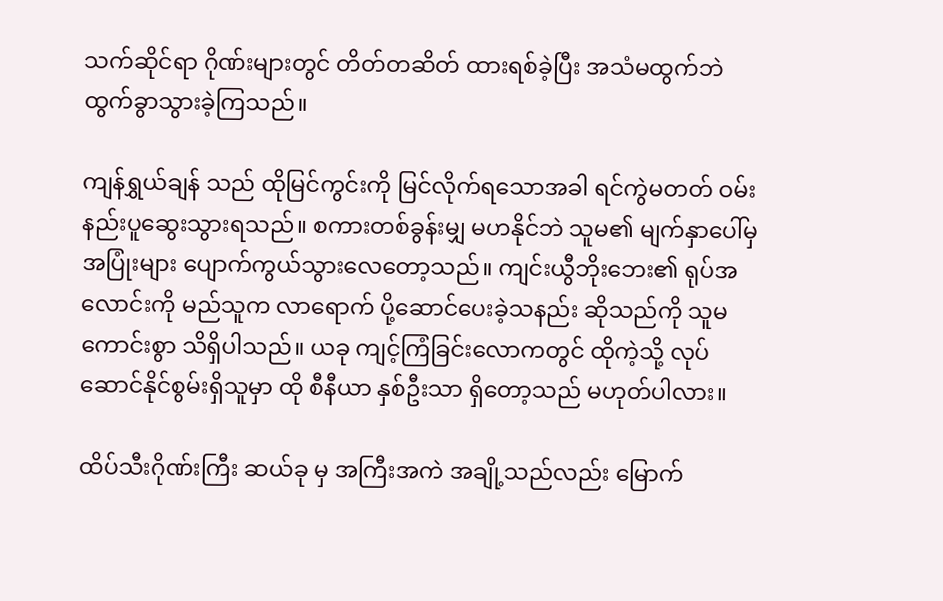သက်ဆိုင်ရာ ဂိုဏ်းများတွင် တိတ်တဆိတ် ထားရစ်ခဲ့ပြီး အသံမထွက်ဘဲ ထွက်ခွာသွားခဲ့ကြသည်။

ကျန်ရွှယ်ချန် သည် ထိုမြင်ကွင်းကို မြင်လိုက်ရသောအခါ ရင်ကွဲမတတ် ဝမ်းနည်းပူဆွေးသွားရသည်။ စကားတစ်ခွန်းမျှ မဟနိုင်ဘဲ သူမ၏ မျက်နှာပေါ်မှ အပြုံးများ ပျောက်ကွယ်သွားလေတော့သည်။ ကျင်းယွီဘိုးဘေး၏ ရုပ်အလောင်းကို မည်သူက လာရောက် ပို့ဆောင်ပေးခဲ့သနည်း ဆိုသည်ကို သူမ ကောင်းစွာ သိရှိပါသည်။ ယခု ကျင့်ကြံခြင်းလောကတွင် ထိုကဲ့သို့ လုပ်ဆောင်နိုင်စွမ်းရှိသူမှာ ထို စီနီယာ နှစ်ဦးသာ ရှိတော့သည် မဟုတ်ပါလား။

ထိပ်သီးဂိုဏ်းကြီး ဆယ်ခု မှ အကြီးအကဲ အချို့သည်လည်း မြောက်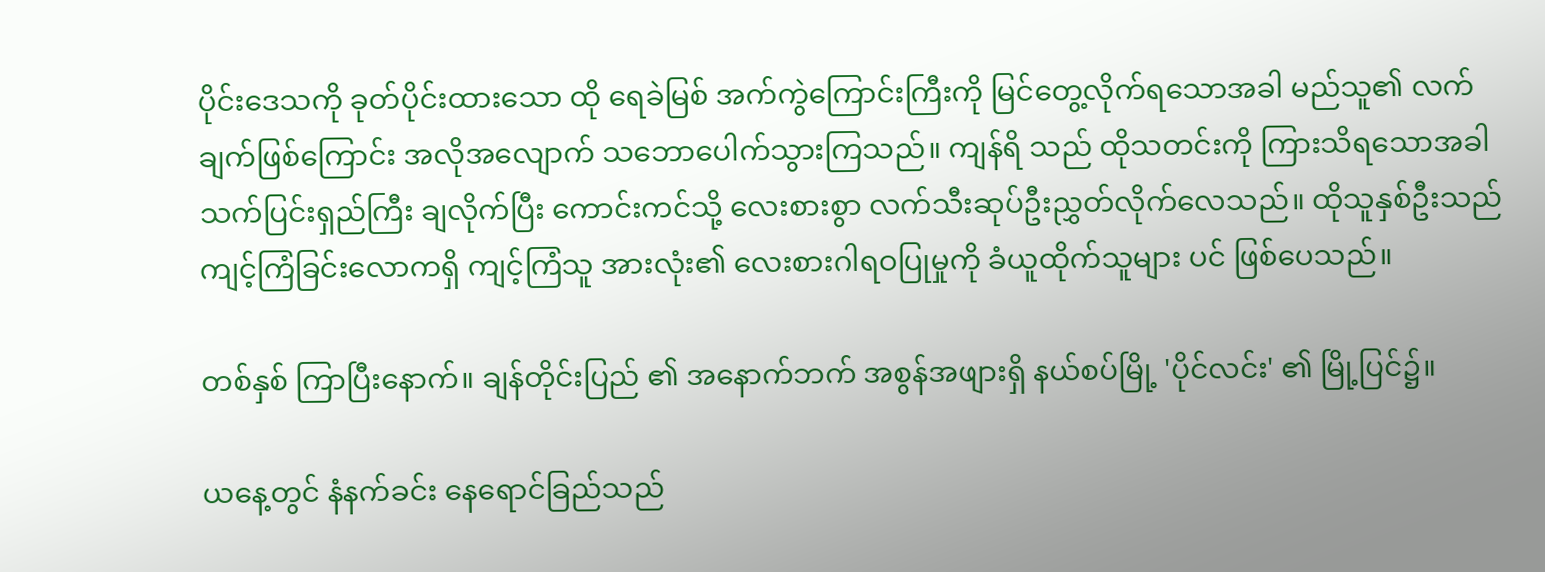ပိုင်းဒေသကို ခုတ်ပိုင်းထားသော ထို ရေခဲမြစ် အက်ကွဲကြောင်းကြီးကို မြင်တွေ့လိုက်ရသောအခါ မည်သူ၏ လက်ချက်ဖြစ်ကြောင်း အလိုအလျောက် သဘောပေါက်သွားကြသည်။ ကျန်ရိ သည် ထိုသတင်းကို ကြားသိရသောအခါ သက်ပြင်းရှည်ကြီး ချလိုက်ပြီး ကောင်းကင်သို့ လေးစားစွာ လက်သီးဆုပ်ဦးညွှတ်လိုက်လေသည်။ ထိုသူနှစ်ဦးသည် ကျင့်ကြံခြင်းလောကရှိ ကျင့်ကြံသူ အားလုံး၏ လေးစားဂါရဝပြုမှုကို ခံယူထိုက်သူများ ပင် ဖြစ်ပေသည်။

တစ်နှစ် ကြာပြီးနောက်။ ချန်တိုင်းပြည် ၏ အနောက်ဘက် အစွန်အဖျားရှိ နယ်စပ်မြို့ 'ပိုင်လင်း' ၏ မြို့ပြင်၌။

ယနေ့တွင် နံနက်ခင်း နေရောင်ခြည်သည်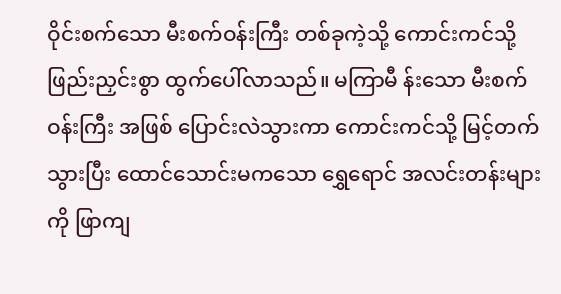ဝိုင်းစက်သော မီးစက်ဝန်းကြီး တစ်ခုကဲ့သို့ ကောင်းကင်သို့ ဖြည်းညှင်းစွာ ထွက်ပေါ်လာသည်။ မကြာမီ န်းသော မီးစက်ဝန်းကြီး အဖြစ် ပြောင်းလဲသွားကာ ကောင်းကင်သို့ မြင့်တက်သွားပြီး ထောင်သောင်းမကသော ရွှေရောင် အလင်းတန်းများကို ဖြာကျ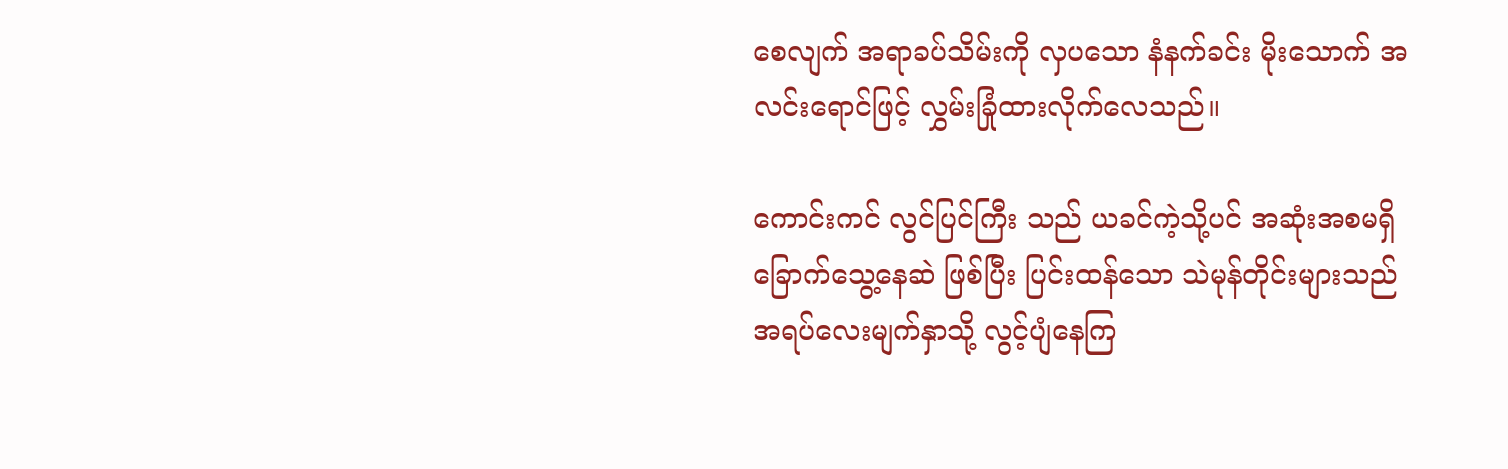စေလျက် အရာခပ်သိမ်းကို လှပသော နံနက်ခင်း မိုးသောက် အလင်းရောင်ဖြင့် လွှမ်းခြုံထားလိုက်လေသည်။

ကောင်းကင် လွင်ပြင်ကြီး သည် ယခင်ကဲ့သို့ပင် အဆုံးအစမရှိ ခြောက်သွေ့နေဆဲ ဖြစ်ပြီး ပြင်းထန်သော သဲမုန်တိုင်းများသည် အရပ်လေးမျက်နှာသို့ လွင့်ပျံနေကြ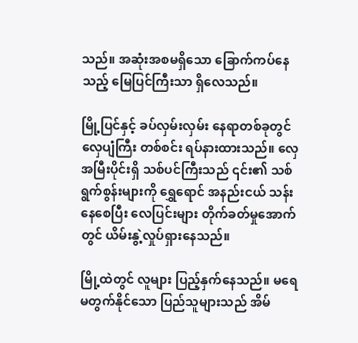သည်။ အဆုံးအစမရှိသော ခြောက်ကပ်နေသည့် မြေပြင်ကြီးသာ ရှိလေသည်။

မြို့ပြင်နှင့် ခပ်လှမ်းလှမ်း နေရာတစ်ခုတွင် လှေပျံကြီး တစ်စင်း ရပ်နားထားသည်။ လှေအမြီးပိုင်းရှိ သစ်ပင်ကြီးသည် ၎င်း၏ သစ်ရွက်စွန်းများကို ရွှေရောင် အနည်းငယ် သန်းနေစေပြီး လေပြင်းများ တိုက်ခတ်မှုအောက်တွင် ယိမ်းနွဲ့လှုပ်ရှားနေသည်။

မြို့ထဲတွင် လူများ ပြည့်နှက်နေသည်။ မရေမတွက်နိုင်သော ပြည်သူများသည် အိမ်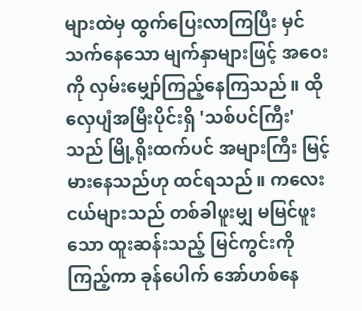များထဲမှ ထွက်ပြေးလာကြပြီး မှင်သက်နေသော မျက်နှာများဖြင့် အဝေးကို လှမ်းမျှော်ကြည့်နေကြသည်။ ထို လှေပျံအမြီးပိုင်းရှိ 'သစ်ပင်ကြီး' သည် မြို့ရိုးထက်ပင် အများကြီး မြင့်မားနေသည်ဟု ထင်ရသည်။ ကလေးငယ်များသည် တစ်ခါဖူးမျှ မမြင်ဖူးသော ထူးဆန်းသည့် မြင်ကွင်းကို ကြည့်ကာ ခုန်ပေါက် အော်ဟစ်နေ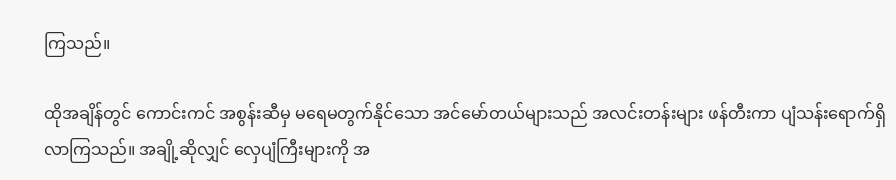ကြသည်။

ထိုအချိန်တွင် ကောင်းကင် အစွန်းဆီမှ မရေမတွက်နိုင်သော အင်မော်တယ်များသည် အလင်းတန်းများ ဖန်တီးကာ ပျံသန်းရောက်ရှိလာကြသည်။ အချို့ဆိုလျှင် လှေပျံကြီးများကို အ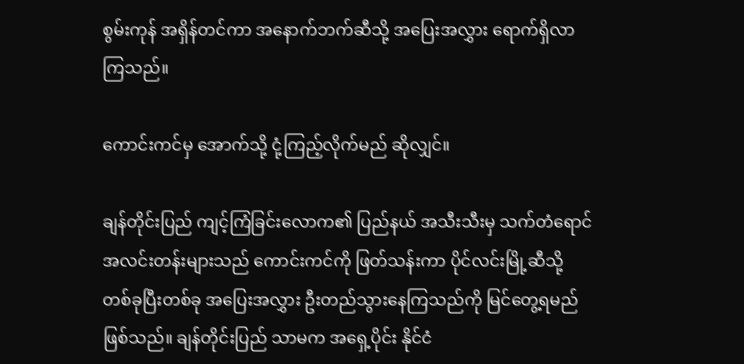စွမ်းကုန် အရှိန်တင်ကာ အနောက်ဘက်ဆီသို့ အပြေးအလွှား ရောက်ရှိလာကြသည်။

ကောင်းကင်မှ အောက်သို့ ငုံ့ကြည့်လိုက်မည် ဆိုလျှင်။

ချန်တိုင်းပြည် ကျင့်ကြံခြင်းလောက၏ ပြည်နယ် အသီးသီးမှ သက်တံရောင် အလင်းတန်းများသည် ကောင်းကင်ကို ဖြတ်သန်းကာ ပိုင်လင်းမြို့ဆီသို့ တစ်ခုပြီးတစ်ခု အပြေးအလွှား ဦးတည်သွားနေကြသည်ကို မြင်တွေ့ရမည် ဖြစ်သည်။ ချန်တိုင်းပြည် သာမက အရှေ့ပိုင်း နိုင်ငံ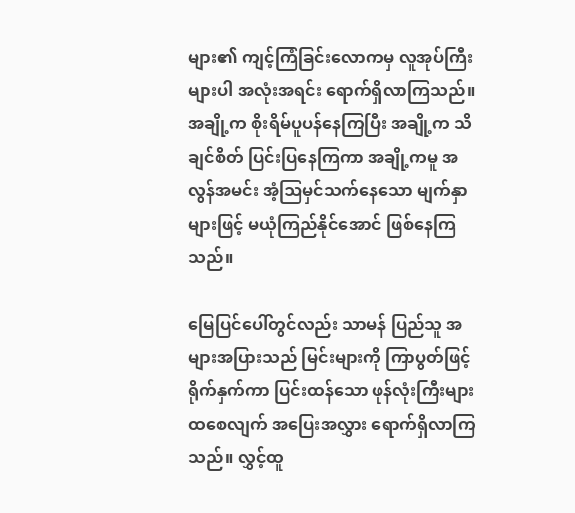များ၏ ကျင့်ကြံခြင်းလောကမှ လူအုပ်ကြီးများပါ အလုံးအရင်း ရောက်ရှိလာကြသည်။ အချို့က စိုးရိမ်ပူပန်နေကြပြီး အချို့က သိချင်စိတ် ပြင်းပြနေကြကာ အချို့ကမူ အလွန်အမင်း အံ့ဩမှင်သက်နေသော မျက်နှာများဖြင့် မယုံကြည်နိုင်အောင် ဖြစ်နေကြသည်။

မြေပြင်ပေါ်တွင်လည်း သာမန် ပြည်သူ အများအပြားသည် မြင်းများကို ကြာပွတ်ဖြင့် ရိုက်နှက်ကာ ပြင်းထန်သော ဖုန်လုံးကြီးများ ထစေလျက် အပြေးအလွှား ရောက်ရှိလာကြသည်။ လွှင့်ထူ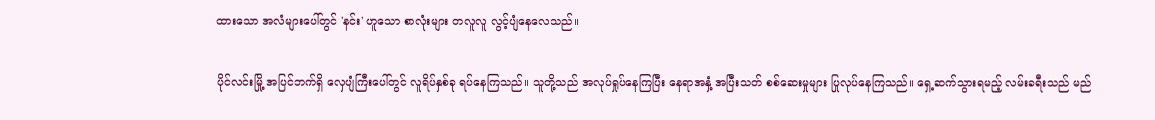ထားသော အလံများပေါ်တွင် 'နင်း' ဟူသော စာလုံးများ တလူလူ လွင့်ပျံနေလေသည်။

ပိုင်လင်းမြို့ အပြင်ဘက်ရှိ လှေပျံကြီးပေါ်တွင် လူရိပ်နှစ်ခု ရပ်နေကြသည်။ သူတို့သည် အလုပ်ရှုပ်နေကြပြီး နေရာအနှံ့ အပြီးသတ် စစ်ဆေးမှုများ ပြုလုပ်နေကြသည်။ ရှေ့ဆက်သွားရမည့် လမ်းခရီးသည် မည်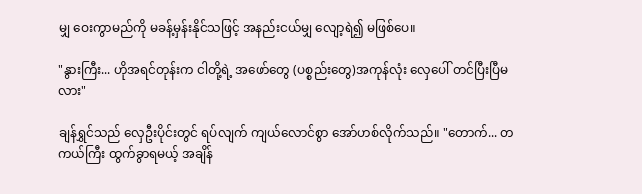မျှ ဝေးကွာမည်ကို မခန့်မှန်းနိုင်သဖြင့် အနည်းငယ်မျှ လျော့ရဲ၍ မဖြစ်ပေ။

"နွားကြီး... ဟိုအရင်တုန်းက ငါတို့ရဲ့ အဖော်တွေ (ပစ္စည်းတွေ)အကုန်လုံး လှေပေါ် တင်ပြီးပြီမလား"

ချန်ရွှင်သည် လှေဦးပိုင်းတွင် ရပ်လျက် ကျယ်လောင်စွာ အော်ဟစ်လိုက်သည်။ "တောက်... တကယ်ကြီး ထွက်ခွာရမယ့် အချိန်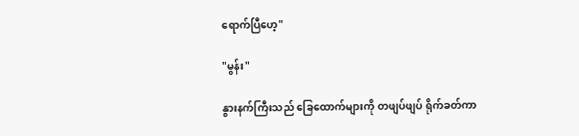ရောက်ပြီဟေ့"

"မွန်း"

နွားနက်ကြီးသည် ခြေထောက်များကို တဖျပ်ဖျပ် ရိုက်ခတ်ကာ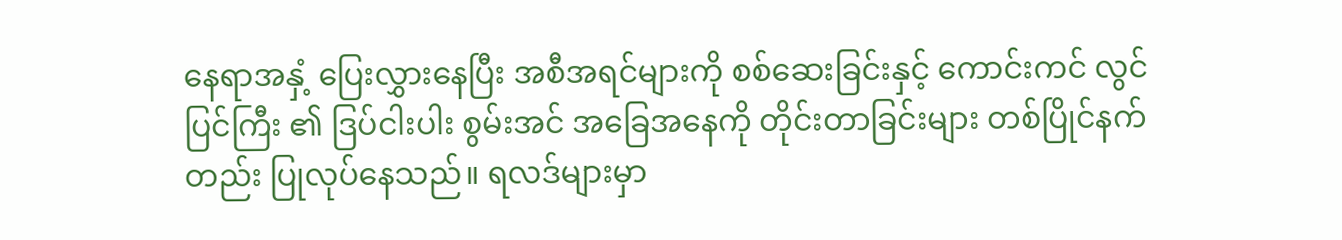နေရာအနှံ့ ပြေးလွှားနေပြီး အစီအရင်များကို စစ်ဆေးခြင်းနှင့် ကောင်းကင် လွင်ပြင်ကြီး ၏ ဒြပ်ငါးပါး စွမ်းအင် အခြေအနေကို တိုင်းတာခြင်းများ တစ်ပြိုင်နက်တည်း ပြုလုပ်နေသည်။ ရလဒ်များမှာ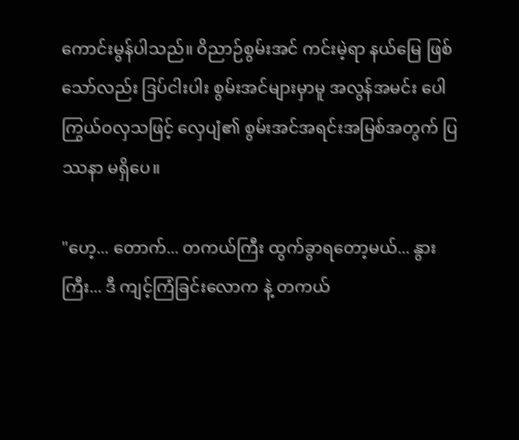ကောင်းမွန်ပါသည်။ ဝိညာဉ်စွမ်းအင် ကင်းမဲ့ရာ နယ်မြေ ဖြစ်သော်လည်း ဒြပ်ငါးပါး စွမ်းအင်များမှာမူ အလွန်အမင်း ပေါကြွယ်ဝလှသဖြင့် လှေပျံ၏ စွမ်းအင်အရင်းအမြစ်အတွက် ပြဿနာ မရှိပေ။

"ဟေ့... တောက်... တကယ်ကြီး ထွက်ခွာရတော့မယ်... နွားကြီး... ဒီ ကျင့်ကြံခြင်းလောက နဲ့ တကယ်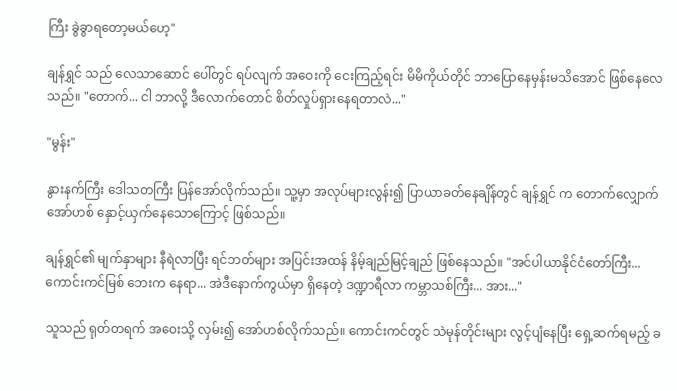ကြီး ခွဲခွာရတော့မယ်ဟေ့"

ချန်ရွှင် သည် လေသာဆောင် ပေါ်တွင် ရပ်လျက် အဝေးကို ငေးကြည့်ရင်း မိမိကိုယ်တိုင် ဘာပြောနေမှန်းမသိအောင် ဖြစ်နေလေသည်။ "တောက်... ငါ ဘာလို့ ဒီလောက်တောင် စိတ်လှုပ်ရှားနေရတာလဲ..."

"မွန်း"

နွားနက်ကြီး ဒေါသတကြီး ပြန်အော်လိုက်သည်။ သူ့မှာ အလုပ်များလွန်း၍ ပြာယာခတ်နေချိန်တွင် ချန်ရွှင် က တောက်လျှောက် အော်ဟစ် နှောင့်ယှက်နေသောကြောင့် ဖြစ်သည်။

ချန်ရွှင်၏ မျက်နှာများ နီရဲလာပြီး ရင်ဘတ်များ အပြင်းအထန် နိမ့်ချည်မြင့်ချည် ဖြစ်နေသည်။ "အင်ပါယာနိုင်ငံတော်ကြီး... ကောင်းကင်မြစ် ဘေးက နေရာ... အဲဒီနောက်ကွယ်မှာ ရှိနေတဲ့ ဒဏ္ဍာရီလာ ကမ္ဘာသစ်ကြီး... အား..."

သူသည် ရုတ်တရက် အဝေးသို့ လှမ်း၍ အော်ဟစ်လိုက်သည်။ ကောင်းကင်တွင် သဲမုန်တိုင်းများ လွင့်ပျံနေပြီး ရှေ့ဆက်ရမည့် ခ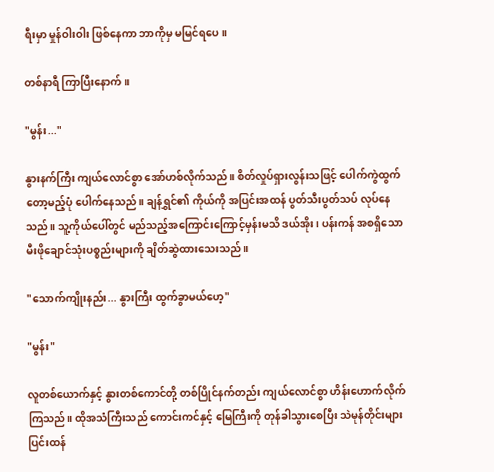ရီးမှာ မှုန်ဝါးဝါး ဖြစ်နေကာ ဘာကိုမှ မမြင်ရပေ။

တစ်နာရီ ကြာပြီးနောက်။

"မွန်း..."

နွားနက်ကြီး ကျယ်လောင်စွာ အော်ဟစ်လိုက်သည်။ စိတ်လှုပ်ရှားလွန်းသဖြင့် ပေါက်ကွဲထွက်တော့မည့်ပုံ ပေါက်နေသည်။ ချန်ရွှင်၏ ကိုယ်ကို အပြင်းအထန် ပွတ်သီးပွတ်သပ် လုပ်နေသည်။ သူ့ကိုယ်ပေါ်တွင် မည်သည့်အကြောင်းကြောင့်မှန်းမသိ ဒယ်အိုး၊ ပန်းကန် အစရှိသော မီးဖိုချောင်သုံးပစ္စည်းများကို ချိတ်ဆွဲထားသေးသည်။

"သောက်ကျိုးနည်း... နွားကြီး ထွက်ခွာမယ်ဟေ့"

"မွန်း"

လူတစ်ယောက်နှင့် နွားတစ်ကောင်တို့ တစ်ပြိုင်နက်တည်း ကျယ်လောင်စွာ ဟိန်းဟောက်လိုက်ကြသည်။ ထိုအသံကြီးသည် ကောင်းကင်နှင့် မြေကြီးကို တုန်ခါသွားစေပြီး သဲမုန်တိုင်းများ ပြင်းထန်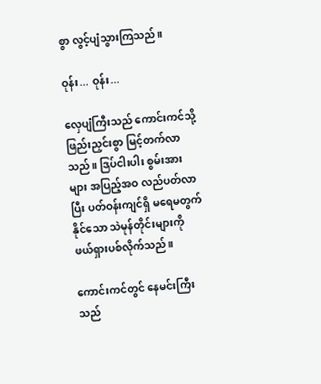စွာ လွင့်ပျံသွားကြသည်။

ဝုန်း... ဝုန်း...

လှေပျံကြီးသည် ကောင်းကင်သို့ ဖြည်းညှင်းစွာ မြင့်တက်လာသည်။ ဒြပ်ငါးပါး စွမ်းအားများ အပြည့်အဝ လည်ပတ်လာပြီး ပတ်ဝန်းကျင်ရှိ မရေမတွက်နိုင်သော သဲမုန်တိုင်းများကို ဖယ်ရှားပစ်လိုက်သည်။

ကောင်းကင်တွင် နေမင်းကြီးသည်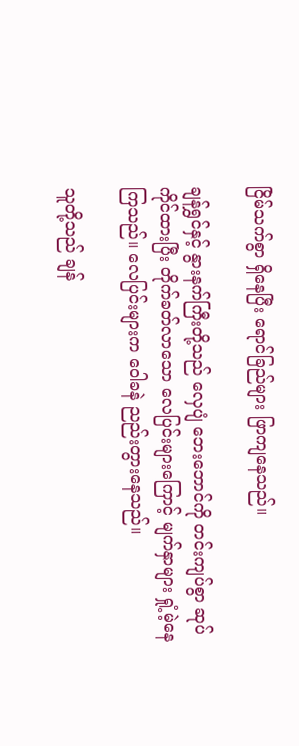ငြိမ်သက်စွာ ရှိနေပြီး ရောင်ခြည်များ ဖြာကျနေသည်။

ချန်ရွှင်နှင့် နွားနက်ကြီးတို့သည် လှေပျံ ဘေးဘောင်ကို တင်းကျပ်စွာ ဆုပ်ကိုင်ထားပြီး တိုက်ခတ်လာသော လေပြင်းများကြောင့် မျက်နှာများ ရှုံ့မဲ့နေကြသည်။ လေပြင်းများက ဝေါခနဲ ညည်းတွားနေသည်။

သူတို့သည် ချန်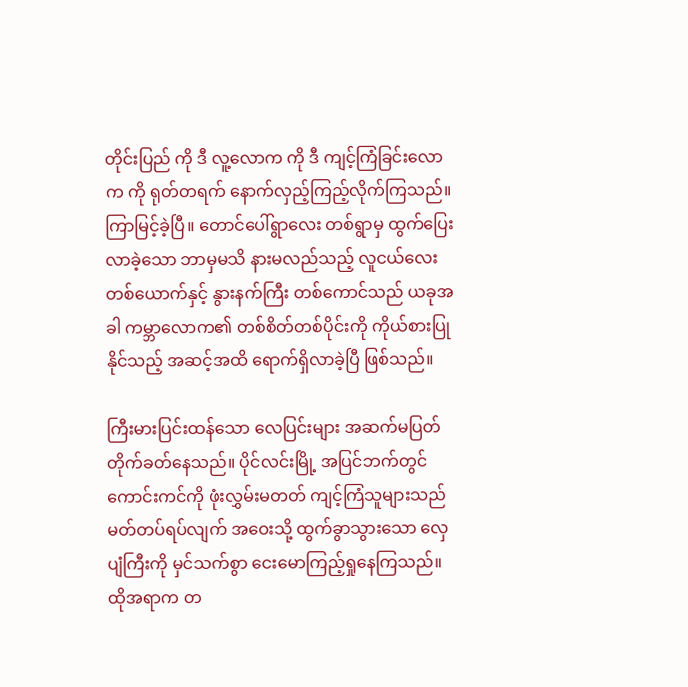တိုင်းပြည် ကို ဒီ လူ့လောက ကို ဒီ ကျင့်ကြံခြင်းလောက ကို ရုတ်တရက် နောက်လှည့်ကြည့်လိုက်ကြသည်။ ကြာမြင့်ခဲ့ပြီ။ တောင်ပေါ်ရွာလေး တစ်ရွာမှ ထွက်ပြေးလာခဲ့သော ဘာမှမသိ နားမလည်သည့် လူငယ်လေး တစ်ယောက်နှင့် နွားနက်ကြီး တစ်ကောင်သည် ယခုအခါ ကမ္ဘာလောက၏ တစ်စိတ်တစ်ပိုင်းကို ကိုယ်စားပြုနိုင်သည့် အဆင့်အထိ ရောက်ရှိလာခဲ့ပြီ ဖြစ်သည်။

ကြီးမားပြင်းထန်သော လေပြင်းများ အဆက်မပြတ် တိုက်ခတ်နေသည်။ ပိုင်လင်းမြို့ အပြင်ဘက်တွင် ကောင်းကင်ကို ဖုံးလွှမ်းမတတ် ကျင့်ကြံသူများသည် မတ်တပ်ရပ်လျက် အဝေးသို့ ထွက်ခွာသွားသော လှေပျံကြီးကို မှင်သက်စွာ ငေးမောကြည့်ရှုနေကြသည်။ ထိုအရာက တ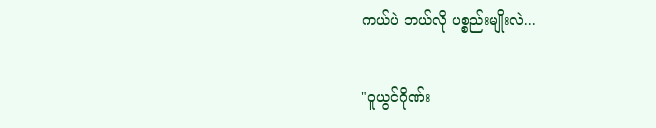ကယ်ပဲ ဘယ်လို ပစ္စည်းမျိုးလဲ...

"ဝူယွင်ဂိုဏ်း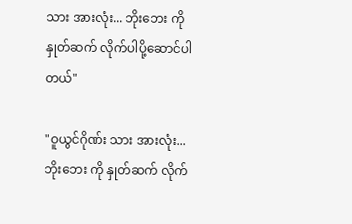သား အားလုံး... ဘိုးဘေး ကို နှုတ်ဆက် လိုက်ပါပို့ဆောင်ပါတယ်"

"ဝူယွင်ဂိုဏ်း သား အားလုံး... ဘိုးဘေး ကို နှုတ်ဆက် လိုက်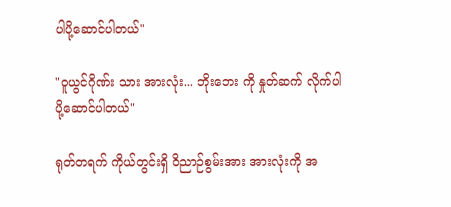ပါပို့ဆောင်ပါတယ်"

"ဝူယွင်ဂိုဏ်း သား အားလုံး... ဘိုးဘေး ကို နှုတ်ဆက် လိုက်ပါပို့ဆောင်ပါတယ်"

ရုတ်တရက် ကိုယ်တွင်းရှိ ဝိညာဉ်စွမ်းအား အားလုံးကို အ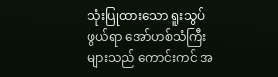သုံးပြုထားသော ရူးသွပ်ဖွယ်ရာ အော်ဟစ်သံကြီးများသည် ကောင်းကင် အ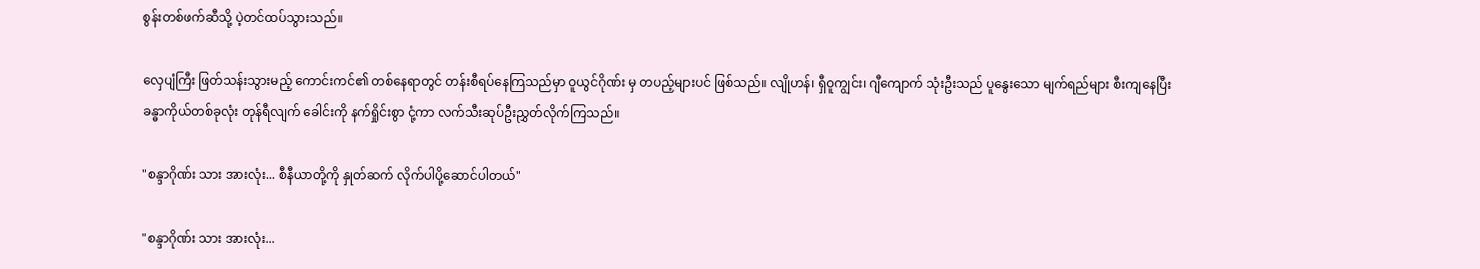စွန်းတစ်ဖက်ဆီသို့ ပဲ့တင်ထပ်သွားသည်။

လှေပျံကြီး ဖြတ်သန်းသွားမည့် ကောင်းကင်၏ တစ်နေရာတွင် တန်းစီရပ်နေကြသည်မှာ ဝူယွင်ဂိုဏ်း မှ တပည့်များပင် ဖြစ်သည်။ လျိုဟန်၊ ရှီဝူကျွင်း၊ ဂျီကျောက် သုံးဦးသည် ပူနွေးသော မျက်ရည်များ စီးကျနေပြီး ခန္ဓာကိုယ်တစ်ခုလုံး တုန်ရီလျက် ခေါင်းကို နက်ရှိုင်းစွာ ငုံ့ကာ လက်သီးဆုပ်ဦးညွှတ်လိုက်ကြသည်။

"စန္ဒာဂိုဏ်း သား အားလုံး... စီနီယာတို့ကို နှုတ်ဆက် လိုက်ပါပို့ဆောင်ပါတယ်"

"စန္ဒာဂိုဏ်း သား အားလုံး...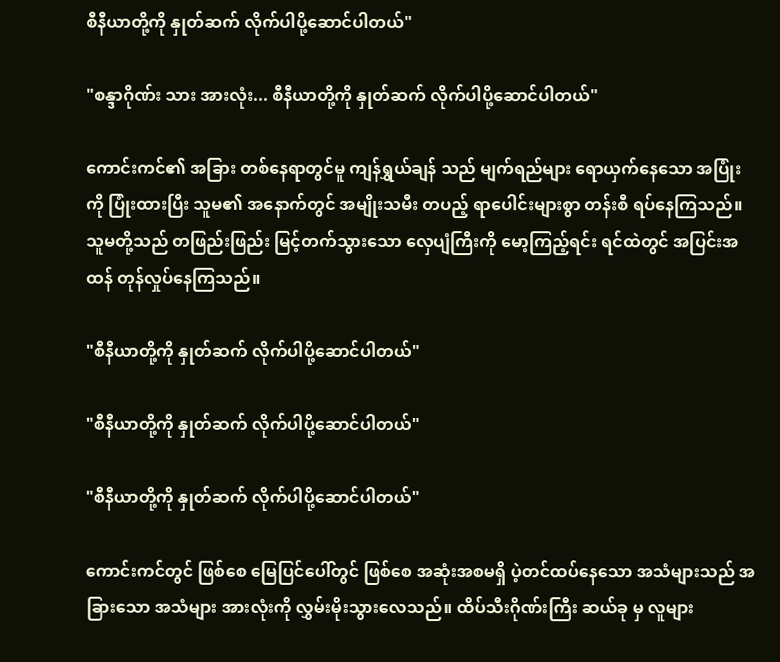စီနီယာတို့ကို နှုတ်ဆက် လိုက်ပါပို့ဆောင်ပါတယ်"

"စန္ဒာဂိုဏ်း သား အားလုံး... စီနီယာတို့ကို နှုတ်ဆက် လိုက်ပါပို့ဆောင်ပါတယ်"

ကောင်းကင်၏ အခြား တစ်နေရာတွင်မူ ကျန်ရွှယ်ချန် သည် မျက်ရည်များ ရောယှက်နေသော အပြုံးကို ပြုံးထားပြီး သူမ၏ အနောက်တွင် အမျိုးသမီး တပည့် ရာပေါင်းများစွာ တန်းစီ ရပ်နေကြသည်။ သူမတို့သည် တဖြည်းဖြည်း မြင့်တက်သွားသော လှေပျံကြီးကို မော့ကြည့်ရင်း ရင်ထဲတွင် အပြင်းအထန် တုန်လှုပ်နေကြသည်။

"စီနီယာတို့ကို နှုတ်ဆက် လိုက်ပါပို့ဆောင်ပါတယ်"

"စီနီယာတို့ကို နှုတ်ဆက် လိုက်ပါပို့ဆောင်ပါတယ်"

"စီနီယာတို့ကို နှုတ်ဆက် လိုက်ပါပို့ဆောင်ပါတယ်"

ကောင်းကင်တွင် ဖြစ်စေ မြေပြင်ပေါ်တွင် ဖြစ်စေ အဆုံးအစမရှိ ပဲ့တင်ထပ်နေသော အသံများသည် အခြားသော အသံများ အားလုံးကို လွှမ်းမိုးသွားလေသည်။ ထိပ်သီးဂိုဏ်းကြီး ဆယ်ခု မှ လူများ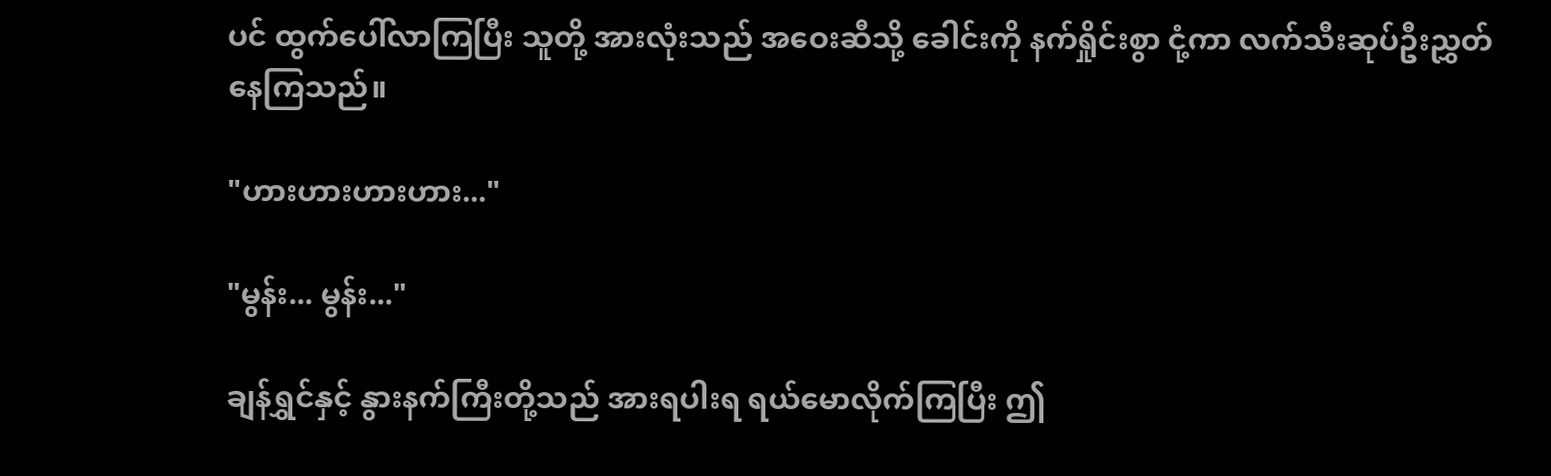ပင် ထွက်ပေါ်လာကြပြီး သူတို့ အားလုံးသည် အဝေးဆီသို့ ခေါင်းကို နက်ရှိုင်းစွာ ငုံ့ကာ လက်သီးဆုပ်ဦးညွှတ်နေကြသည်။

"ဟားဟားဟားဟား..."

"မွန်း... မွန်း..."

ချန်ရွှင်နှင့် နွားနက်ကြီးတို့သည် အားရပါးရ ရယ်မောလိုက်ကြပြီး ဤ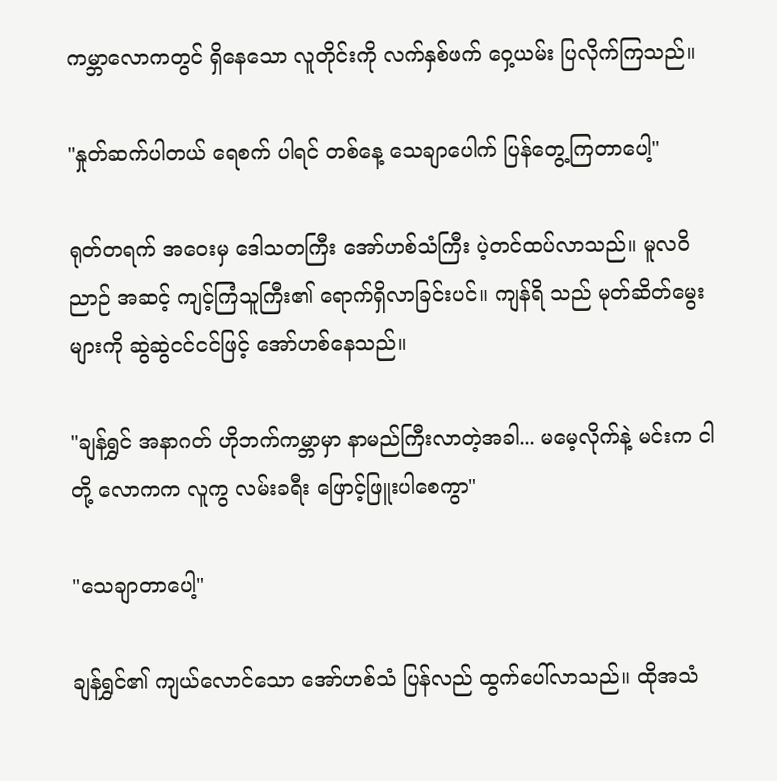ကမ္ဘာလောကတွင် ရှိနေသော လူတိုင်းကို လက်နှစ်ဖက် ဝှေ့ယမ်း ပြလိုက်ကြသည်။

"နှုတ်ဆက်ပါတယ် ရေစက် ပါရင် တစ်နေ့ သေချာပေါက် ပြန်တွေ့ကြတာပေါ့"

ရုတ်တရက် အဝေးမှ ဒေါသတကြီး အော်ဟစ်သံကြီး ပဲ့တင်ထပ်လာသည်။ မူလဝိညာဉ် အဆင့် ကျင့်ကြံသူကြီး၏ ရောက်ရှိလာခြင်းပင်။ ကျန်ရိ သည် မုတ်ဆိတ်မွေးများကို ဆွဲဆွဲငင်ငင်ဖြင့် အော်ဟစ်နေသည်။

"ချန်ရွှင် အနာဂတ် ဟိုဘက်ကမ္ဘာမှာ နာမည်ကြီးလာတဲ့အခါ... မမေ့လိုက်နဲ့ မင်းက ငါတို့ လောကက လူကွ လမ်းခရီး ဖြောင့်ဖြူးပါစေကွာ"

"သေချာတာပေါ့"

ချန်ရွှင်၏ ကျယ်လောင်သော အော်ဟစ်သံ ပြန်လည် ထွက်ပေါ်လာသည်။ ထိုအသံ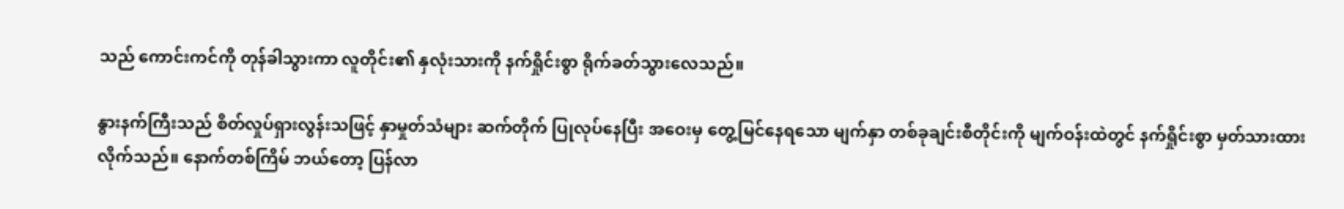သည် ကောင်းကင်ကို တုန်ခါသွားကာ လူတိုင်း၏ နှလုံးသားကို နက်ရှိုင်းစွာ ရိုက်ခတ်သွားလေသည်။

နွားနက်ကြီးသည် စိတ်လှုပ်ရှားလွန်းသဖြင့် နှာမှုတ်သံများ ဆက်တိုက် ပြုလုပ်နေပြီး အဝေးမှ တွေ့မြင်နေရသော မျက်နှာ တစ်ခုချင်းစီတိုင်းကို မျက်ဝန်းထဲတွင် နက်ရှိုင်းစွာ မှတ်သားထားလိုက်သည်။ နောက်တစ်ကြိမ် ဘယ်တော့ ပြန်လာ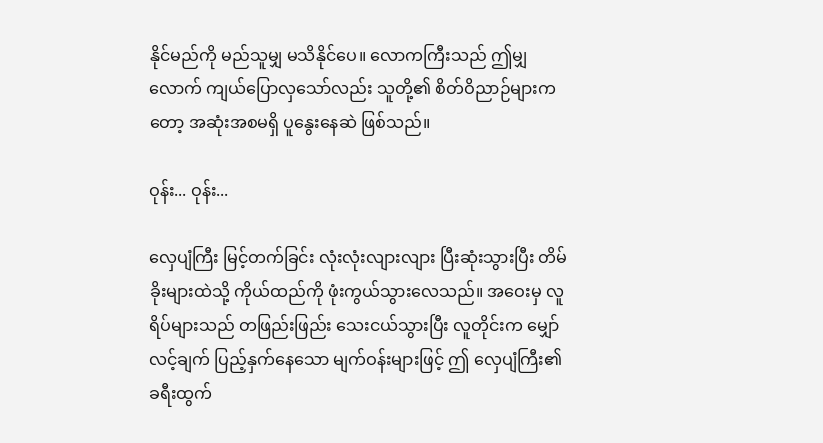နိုင်မည်ကို မည်သူမျှ မသိနိုင်ပေ။ လောကကြီးသည် ဤမျှလောက် ကျယ်ပြောလှသော်လည်း သူတို့၏ စိတ်ဝိညာဉ်များကတော့ အဆုံးအစမရှိ ပူနွေးနေဆဲ ဖြစ်သည်။

ဝုန်း... ဝုန်း...

လှေပျံကြီး မြင့်တက်ခြင်း လုံးလုံးလျားလျား ပြီးဆုံးသွားပြီး တိမ်ခိုးများထဲသို့ ကိုယ်ထည်ကို ဖုံးကွယ်သွားလေသည်။ အဝေးမှ လူရိပ်များသည် တဖြည်းဖြည်း သေးငယ်သွားပြီး လူတိုင်းက မျှော်လင့်ချက် ပြည့်နှက်နေသော မျက်ဝန်းများဖြင့် ဤ လှေပျံကြီး၏ ခရီးထွက်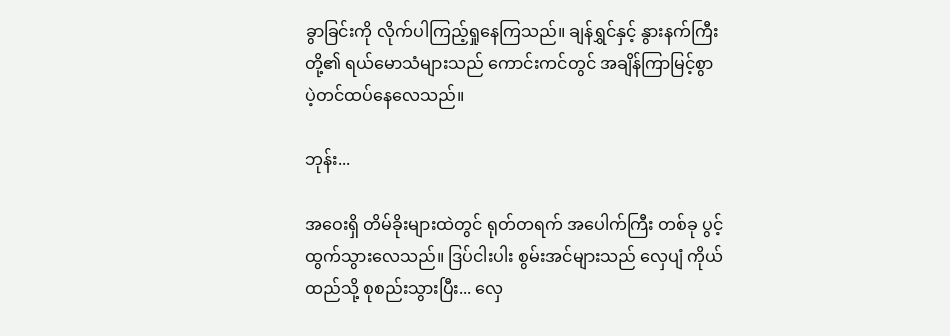ခွာခြင်းကို လိုက်ပါကြည့်ရှုနေကြသည်။ ချန်ရွှင်နှင့် နွားနက်ကြီးတို့၏ ရယ်မောသံများသည် ကောင်းကင်တွင် အချိန်ကြာမြင့်စွာ ပဲ့တင်ထပ်နေလေသည်။

ဘုန်း...

အဝေးရှိ တိမ်ခိုးများထဲတွင် ရုတ်တရက် အပေါက်ကြီး တစ်ခု ပွင့်ထွက်သွားလေသည်။ ဒြပ်ငါးပါး စွမ်းအင်များသည် လှေပျံ ကိုယ်ထည်သို့ စုစည်းသွားပြီး... လှေ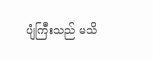ပျံကြီးသည် မသိ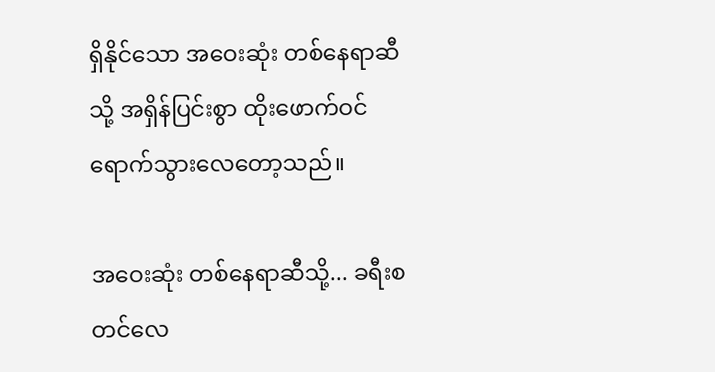ရှိနိုင်သော အဝေးဆုံး တစ်နေရာဆီသို့ အရှိန်ပြင်းစွာ ထိုးဖောက်ဝင်ရောက်သွားလေတော့သည်။

အဝေးဆုံး တစ်နေရာဆီသို့... ခရီးစတင်လေ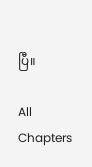ပြီ။

All Chapters